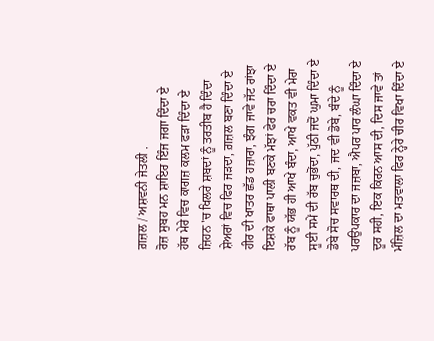ਗ਼ਜ਼ਲ / ਅਸ਼ਵਨੀ ਜੇਤਲੀ .
ਰੋਜ਼ ਸੁਬਹ ਮਨ ਸ਼ਾਇਰ ਇੰਜ ਜਗਾ ਦਿੰਦਾ ਏ
ਹੱਥ ਮੇਰੇ ਵਿਚ ਕਾਗਜ਼ ਕਲਮ ਫੜਾ ਦਿੰਦਾ ਏ
ਜ਼ਿਹਨ 'ਚ ਖਿਲਰੇ ਸ਼ਬਦਾਂ ਨੂੰ ਤਰਤੀਬ ਹੈ ਦਿੰਦਾ
ਸ਼ੇਅਰਾਂ ਵਿਚ ਫਿਰ ਜੜਦਾ, ਗ਼ਜ਼ਲ ਬਣਾ ਦਿੰਦਾ ਏ
ਹੀਰ ਦੀ ਖਾਤਰ ਛੱਡ ਹਜ਼ਾਰਾ, ਝੰਗ ਜਾਵੇ ਜੱਟ ਰਾਂਝਾ
ਇਸ਼ਕੇ ਫਾਥਾ ਪਾਲੀ ਬਣਕੇ ਮੱਝਾਂ ਫੇਰ ਚਰਾ ਦਿੰਦਾ ਏ
ਰੱਬ ਨੂੰ ਯੱਭ ਹੀ ਆਖੇ ਬੰਦਾ, ਆਖੇ ਵਕਤ ਵੀ ਮੇਰਾ
ਸੂਈ ਸਮੇਂ ਦੀ ਰੱਬ ਚੁਭੋਂਦਾ, ਪੁੱਠੀ ਜਦੋਂ ਘੁਮਾ ਦਿੰਦਾ ਏ
ਡੋਬੇ ਸੋਚ ਸਵਾਰਥ ਦੀ, ਜਦ ਵੀ ਡੋਬੇ, ਬੰਦੇ ਨੂੰ
ਪਰਉਪਕਾਰ ਦਾ ਜਜ਼ਬਾ, ਐਪਰ ਪਾਰ ਲੰਘਾ ਦਿੰਦਾ ਏ
ਦੂਰ ਸਹੀ, ਇਕ ਕਿਰਨ ਆਸ ਦੀ, ਦਿਸ ਜਾਵੇ ਤਾਂ
ਮੰਜ਼ਿਲ ਦਾ ਮਤਵਾਲਾ ਫਿਰ ਨ੍ਹੇਰੇ ਚੀਰ ਵਿਖਾ ਦਿੰਦਾ ਏ